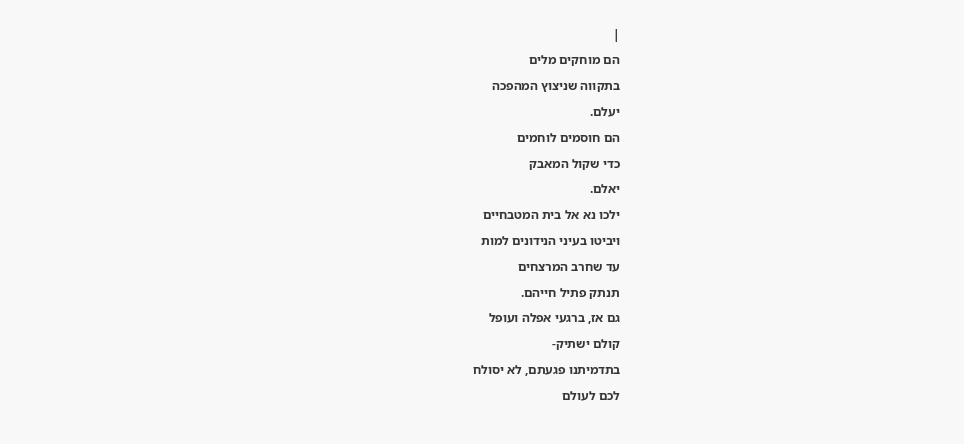|
הם מוחקים מלים
בתקווה שניצוץ המהפכה
יעלם.
הם חוסמים לוחמים
כדי שקול המאבק
יאלם.
ילכו נא אל בית המטבחיים
ויביטו בעיני הנידונים למות
עד שחרב המרצחים
תנתק פתיל חייהם.
גם אז, ברגעי אפלה ועופל
קולם ישתיק-
בתדמיתנו פגעתם, לא יסולח
לכם לעולם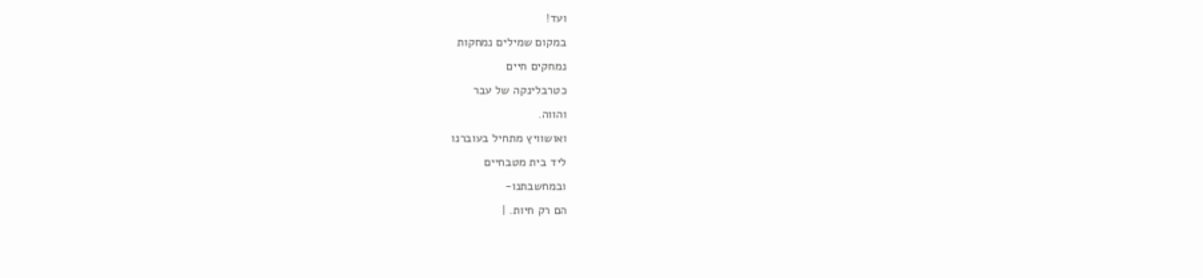ועד!
במקום שמילים נמחקות
נמחקים חיים
כטרבלינקה של עבר
והווה.
ואושוויץ מתחיל בעוברנו
ליד בית מטבחיים
ובמחשבתנו-
הם רק חיות. |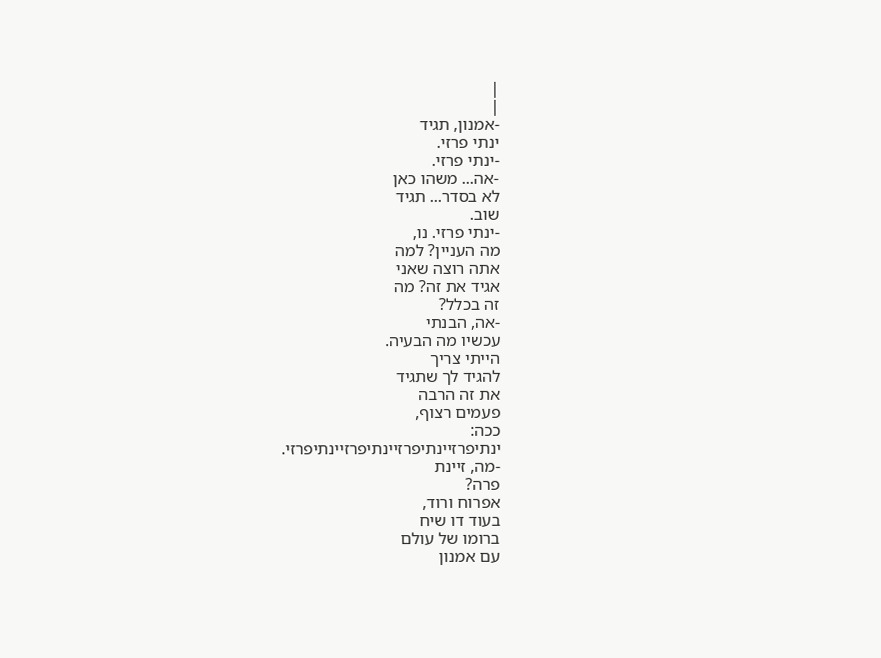|
|
-אמנון, תגיד
ינתי פרזי.
-ינתי פרזי.
-אה... משהו כאן
לא בסדר... תגיד
שוב.
-ינתי פרזי. נו,
מה העניין? למה
אתה רוצה שאני
אגיד את זה? מה
זה בכלל?
-אה, הבנתי
עכשיו מה הבעיה.
הייתי צריך
להגיד לך שתגיד
את זה הרבה
פעמים רצוף,
ככה:
ינתיפרזיינתיפרזיינתיפרזיינתיפרזי.
-מה, זיינת
פרה?
אפרוח ורוד,
בעוד דו שיח
ברומו של עולם
עם אמנון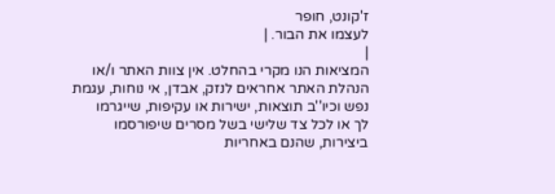ז'קונט, חופר
לעצמו את הבור. |
|
המציאות הנו מקרי בהחלט. אין צוות האתר ו/או
הנהלת האתר אחראים לנזק, אבדן, אי נוחות, עגמת
נפש וכיו''ב תוצאות, ישירות או עקיפות, שייגרמו
לך או לכל צד שלישי בשל מסרים שיפורסמו
ביצירות, שהנם באחריות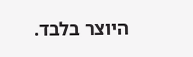היוצר בלבד.